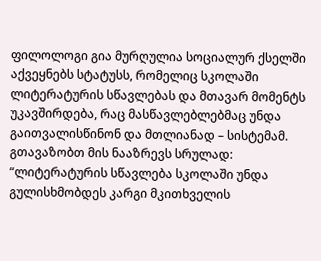ფილოლოგი გია მურღულია სოციალურ ქსელში აქვეყნებს სტატუსს, რომელიც სკოლაში ლიტერატურის სწავლებას და მთავარ მომენტს უკავშირდება, რაც მასწავლებლებმაც უნდა გაითვალისწინონ და მთლიანად – სისტემამ.
გთავაზობთ მის ნააზრევს სრულად:
“ლიტერატურის სწავლება სკოლაში უნდა გულისხმობდეს კარგი მკითხველის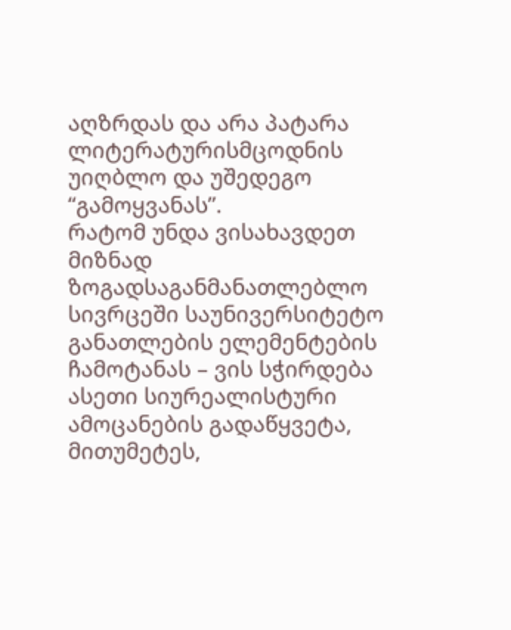აღზრდას და არა პატარა ლიტერატურისმცოდნის უიღბლო და უშედეგო “გამოყვანას”.
რატომ უნდა ვისახავდეთ მიზნად ზოგადსაგანმანათლებლო სივრცეში საუნივერსიტეტო განათლების ელემენტების ჩამოტანას – ვის სჭირდება ასეთი სიურეალისტური ამოცანების გადაწყვეტა, მითუმეტეს,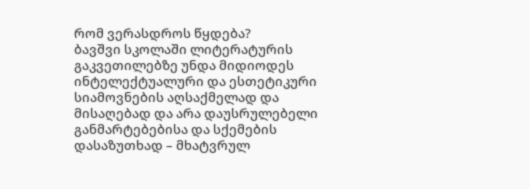რომ ვერასდროს წყდება?
ბავშვი სკოლაში ლიტერატურის გაკვეთილებზე უნდა მიდიოდეს ინტელექტუალური და ესთეტიკური სიამოვნების აღსაქმელად და მისაღებად და არა დაუსრულებელი განმარტებებისა და სქემების დასაზუთხად – მხატვრულ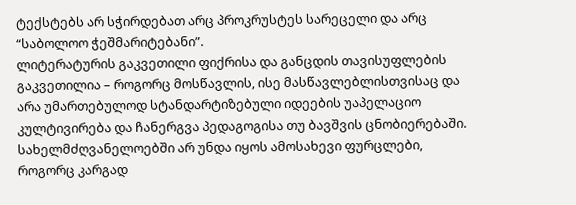ტექსტებს არ სჭირდებათ არც პროკრუსტეს სარეცელი და არც “საბოლოო ჭეშმარიტებანი”.
ლიტერატურის გაკვეთილი ფიქრისა და განცდის თავისუფლების გაკვეთილია – როგორც მოსწავლის, ისე მასწავლებლისთვისაც და არა უმართებულოდ სტანდარტიზებული იდეების უაპელაციო კულტივირება და ჩანერგვა პედაგოგისა თუ ბავშვის ცნობიერებაში.
სახელმძღვანელოებში არ უნდა იყოს ამოსახევი ფურცლები, როგორც კარგად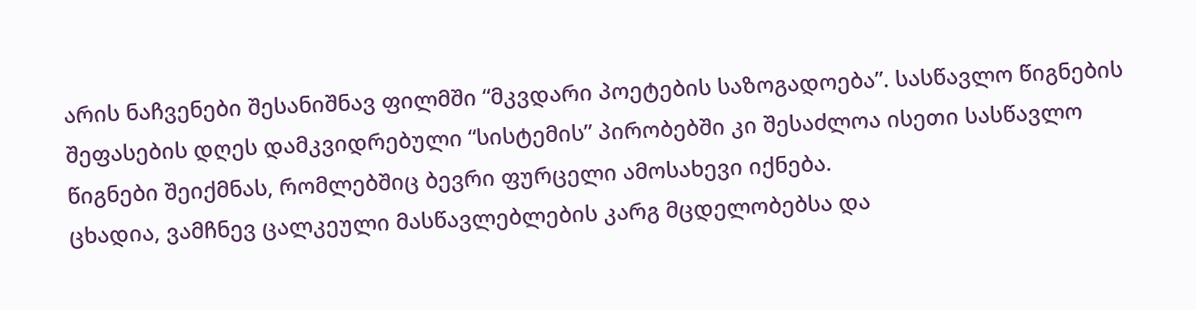არის ნაჩვენები შესანიშნავ ფილმში “მკვდარი პოეტების საზოგადოება”. სასწავლო წიგნების შეფასების დღეს დამკვიდრებული “სისტემის” პირობებში კი შესაძლოა ისეთი სასწავლო წიგნები შეიქმნას, რომლებშიც ბევრი ფურცელი ამოსახევი იქნება.
ცხადია, ვამჩნევ ცალკეული მასწავლებლების კარგ მცდელობებსა და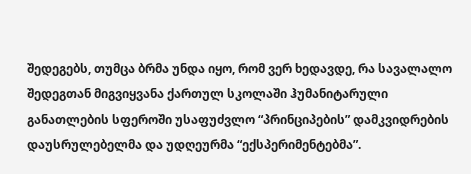შედეგებს, თუმცა ბრმა უნდა იყო, რომ ვერ ხედავდე, რა სავალალო შედეგთან მიგვიყვანა ქართულ სკოლაში ჰუმანიტარული განათლების სფეროში უსაფუძვლო “პრინციპების” დამკვიდრების დაუსრულებელმა და უდღეურმა “ექსპერიმენტებმა”.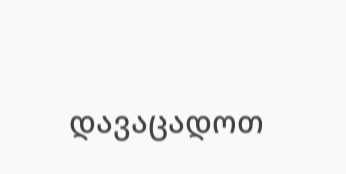დავაცადოთ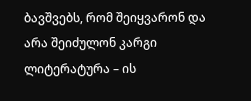ბავშვებს, რომ შეიყვარონ და არა შეიძულონ კარგი ლიტერატურა – ის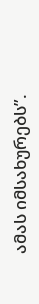ამას იმსახურებს”.